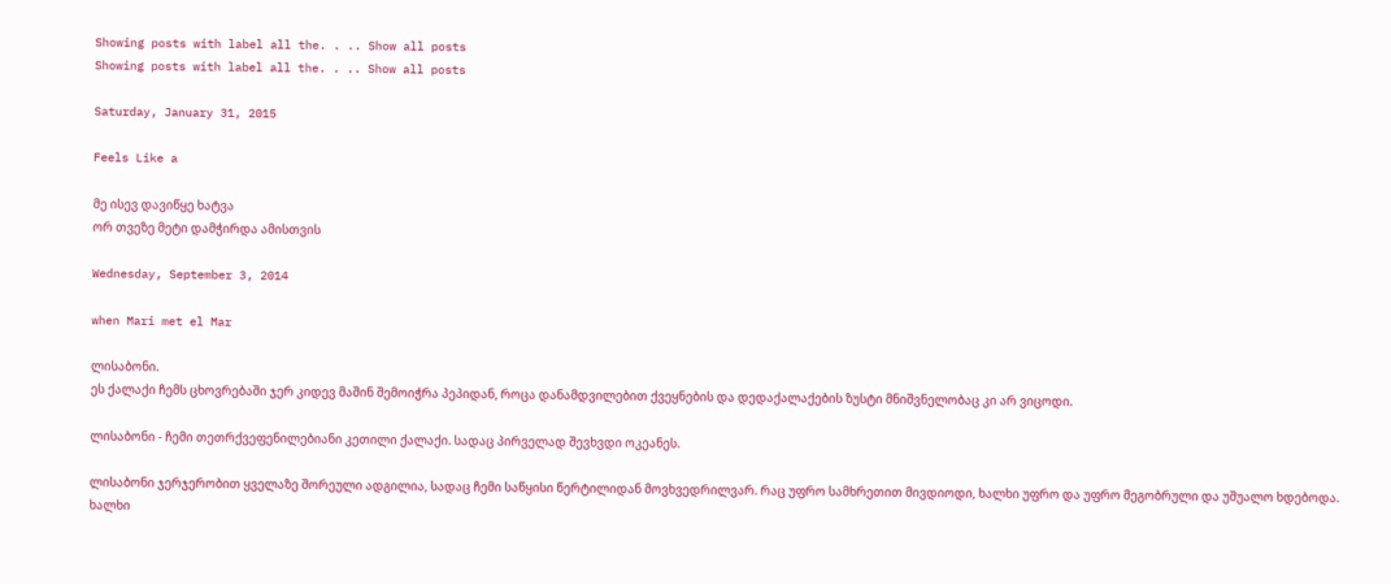Showing posts with label all the. . .. Show all posts
Showing posts with label all the. . .. Show all posts

Saturday, January 31, 2015

Feels Like a

მე ისევ დავიწყე ხატვა
ორ თვეზე მეტი დამჭირდა ამისთვის

Wednesday, September 3, 2014

when Mari met el Mar

ლისაბონი.
ეს ქალაქი ჩემს ცხოვრებაში ჯერ კიდევ მაშინ შემოიჭრა პეპიდან, როცა დანამდვილებით ქვეყნების და დედაქალაქების ზუსტი მნიშვნელობაც კი არ ვიცოდი.

ლისაბონი - ჩემი თეთრქვეფენილებიანი კეთილი ქალაქი. სადაც პირველად შევხვდი ოკეანეს.

ლისაბონი ჯერჯერობით ყველაზე შორეული ადგილია, სადაც ჩემი საწყისი წერტილიდან მოვხვედრილვარ. რაც უფრო სამხრეთით მივდიოდი, ხალხი უფრო და უფრო მეგობრული და უშუალო ხდებოდა. ხალხი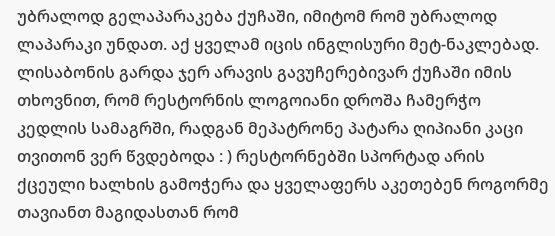უბრალოდ გელაპარაკება ქუჩაში, იმიტომ რომ უბრალოდ ლაპარაკი უნდათ. აქ ყველამ იცის ინგლისური მეტ-ნაკლებად. ლისაბონის გარდა ჯერ არავის გავუჩერებივარ ქუჩაში იმის თხოვნით, რომ რესტორნის ლოგოიანი დროშა ჩამერჭო კედლის სამაგრში, რადგან მეპატრონე პატარა ღიპიანი კაცი თვითონ ვერ წვდებოდა : ) რესტორნებში სპორტად არის ქცეული ხალხის გამოჭერა და ყველაფერს აკეთებენ როგორმე თავიანთ მაგიდასთან რომ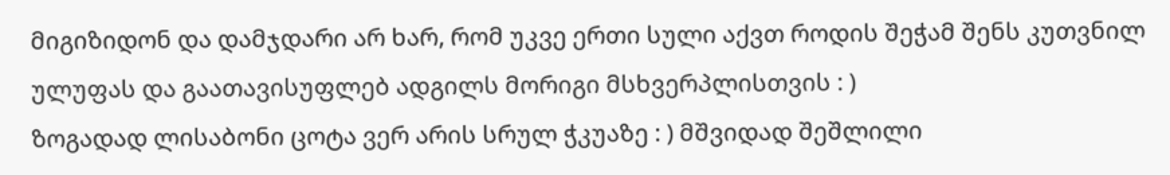მიგიზიდონ და დამჯდარი არ ხარ, რომ უკვე ერთი სული აქვთ როდის შეჭამ შენს კუთვნილ ულუფას და გაათავისუფლებ ადგილს მორიგი მსხვერპლისთვის : )
ზოგადად ლისაბონი ცოტა ვერ არის სრულ ჭკუაზე : ) მშვიდად შეშლილი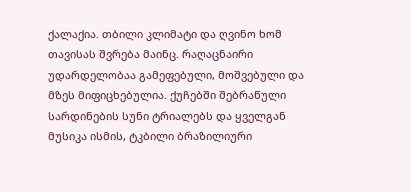ქალაქია. თბილი კლიმატი და ღვინო ხომ თავისას შვრება მაინც. რაღაცნაირი უდარდელობაა გამეფებული, მოშვებული და მზეს მიფიცხებულია. ქუჩებში შებრაწული სარდინების სუნი ტრიალებს და ყველგან მუსიკა ისმის, ტკბილი ბრაზილიური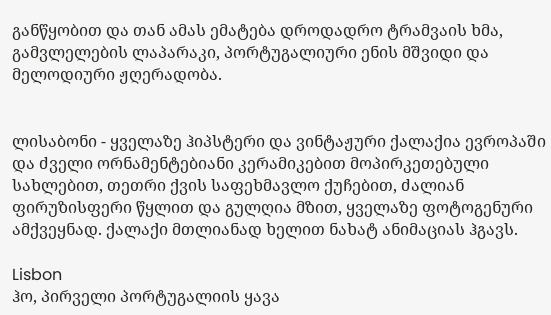განწყობით და თან ამას ემატება დროდადრო ტრამვაის ხმა, გამვლელების ლაპარაკი, პორტუგალიური ენის მშვიდი და მელოდიური ჟღერადობა.


ლისაბონი - ყველაზე ჰიპსტერი და ვინტაჟური ქალაქია ევროპაში და ძველი ორნამენტებიანი კერამიკებით მოპირკეთებული სახლებით, თეთრი ქვის საფეხმავლო ქუჩებით, ძალიან ფირუზისფერი წყლით და გულღია მზით, ყველაზე ფოტოგენური ამქვეყნად. ქალაქი მთლიანად ხელით ნახატ ანიმაციას ჰგავს.

Lisbon
ჰო, პირველი პორტუგალიის ყავა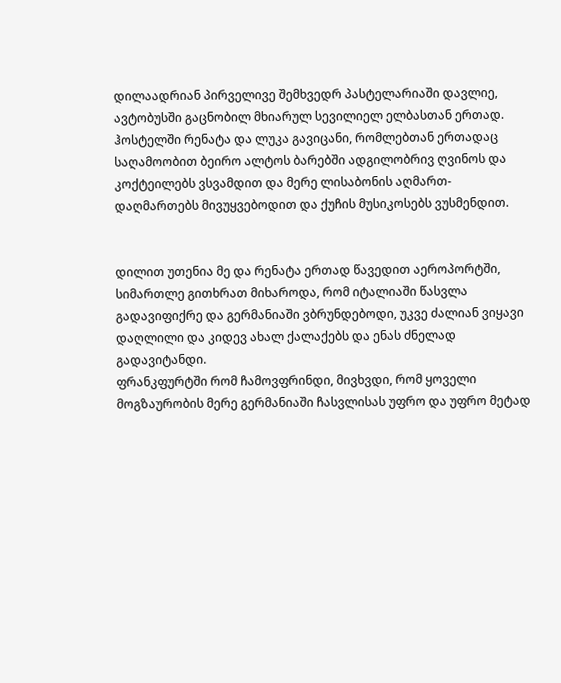დილაადრიან პირველივე შემხვედრ პასტელარიაში დავლიე, ავტობუსში გაცნობილ მხიარულ სევილიელ ელბასთან ერთად.
ჰოსტელში რენატა და ლუკა გავიცანი, რომლებთან ერთადაც საღამოობით ბეირო ალტოს ბარებში ადგილობრივ ღვინოს და კოქტეილებს ვსვამდით და მერე ლისაბონის აღმართ-დაღმართებს მივუყვებოდით და ქუჩის მუსიკოსებს ვუსმენდით.


დილით უთენია მე და რენატა ერთად წავედით აეროპორტში, სიმართლე გითხრათ მიხაროდა, რომ იტალიაში წასვლა გადავიფიქრე და გერმანიაში ვბრუნდებოდი, უკვე ძალიან ვიყავი დაღლილი და კიდევ ახალ ქალაქებს და ენას ძნელად გადავიტანდი.
ფრანკფურტში რომ ჩამოვფრინდი, მივხვდი, რომ ყოველი მოგზაურობის მერე გერმანიაში ჩასვლისას უფრო და უფრო მეტად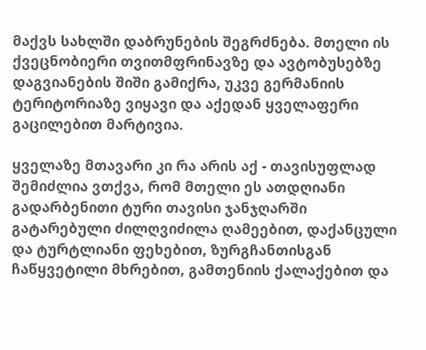მაქვს სახლში დაბრუნების შეგრძნება. მთელი ის ქვეცნობიერი თვითმფრინავზე და ავტობუსებზე დაგვიანების შიში გამიქრა, უკვე გერმანიის ტერიტორიაზე ვიყავი და აქედან ყველაფერი გაცილებით მარტივია.

ყველაზე მთავარი კი რა არის აქ - თავისუფლად შემიძლია ვთქვა, რომ მთელი ეს ათდღიანი გადარბენითი ტური თავისი ჯანჯღარში გატარებული ძილღვიძილა ღამეებით, დაქანცული და ტურტლიანი ფეხებით, ზურგჩანთისგან ჩაწყვეტილი მხრებით, გამთენიის ქალაქებით და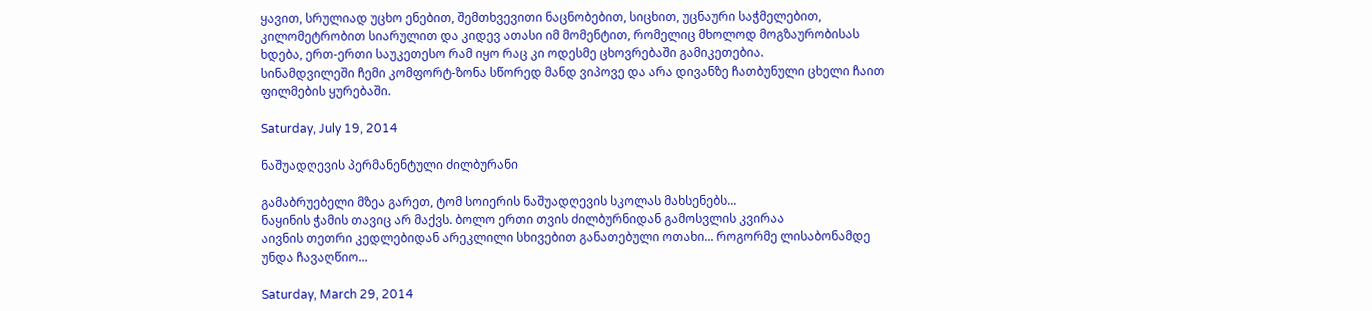ყავით, სრულიად უცხო ენებით, შემთხვევითი ნაცნობებით, სიცხით, უცნაური საჭმელებით, კილომეტრობით სიარულით და კიდევ ათასი იმ მომენტით, რომელიც მხოლოდ მოგზაურობისას ხდება, ერთ-ერთი საუკეთესო რამ იყო რაც კი ოდესმე ცხოვრებაში გამიკეთებია.
სინამდვილეში ჩემი კომფორტ-ზონა სწორედ მანდ ვიპოვე და არა დივანზე ჩათბუნული ცხელი ჩაით ფილმების ყურებაში.

Saturday, July 19, 2014

ნაშუადღევის პერმანენტული ძილბურანი

გამაბრუებელი მზეა გარეთ, ტომ სოიერის ნაშუადღევის სკოლას მახსენებს...
ნაყინის ჭამის თავიც არ მაქვს. ბოლო ერთი თვის ძილბურნიდან გამოსვლის კვირაა
აივნის თეთრი კედლებიდან არეკლილი სხივებით განათებული ოთახი... როგორმე ლისაბონამდე უნდა ჩავაღწიო...

Saturday, March 29, 2014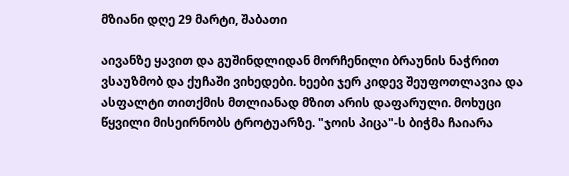მზიანი დღე 29 მარტი, შაბათი

აივანზე ყავით და გუშინდლიდან მორჩენილი ბრაუნის ნაჭრით ვსაუზმობ და ქუჩაში ვიხედები. ხეები ჯერ კიდევ შეუფოთლავია და ასფალტი თითქმის მთლიანად მზით არის დაფარული. მოხუცი წყვილი მისეირნობს ტროტუარზე. "ჯოის პიცა"-ს ბიჭმა ჩაიარა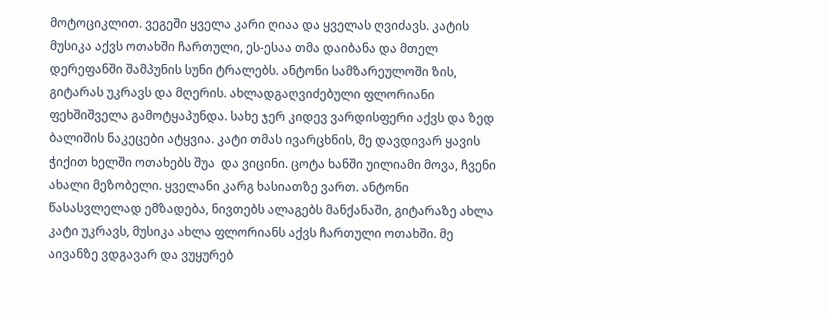მოტოციკლით. ვეგეში ყველა კარი ღიაა და ყველას ღვიძავს. კატის მუსიკა აქვს ოთახში ჩართული, ეს-ესაა თმა დაიბანა და მთელ დერეფანში შამპუნის სუნი ტრალებს. ანტონი სამზარეულოში ზის, გიტარას უკრავს და მღერის. ახლადგაღვიძებული ფლორიანი ფეხშიშველა გამოტყაპუნდა. სახე ჯერ კიდევ ვარდისფერი აქვს და ზედ ბალიშის ნაკეცები ატყვია. კატი თმას ივარცხნის, მე დავდივარ ყავის ჭიქით ხელში ოთახებს შუა  და ვიცინი. ცოტა ხანში უილიამი მოვა, ჩვენი ახალი მეზობელი. ყველანი კარგ ხასიათზე ვართ. ანტონი წასასვლელად ემზადება, ნივთებს ალაგებს მანქანაში, გიტარაზე ახლა კატი უკრავს, მუსიკა ახლა ფლორიანს აქვს ჩართული ოთახში. მე აივანზე ვდგავარ და ვუყურებ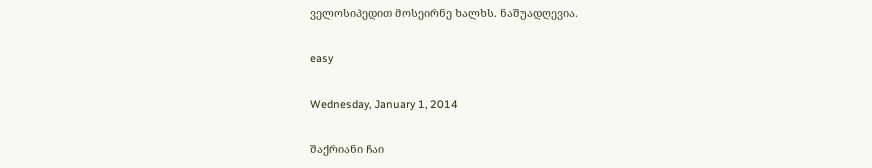ველოსიპედით მოსეირნე ხალხს. ნაშუადღევია.

easy

Wednesday, January 1, 2014

შაქრიანი ჩაი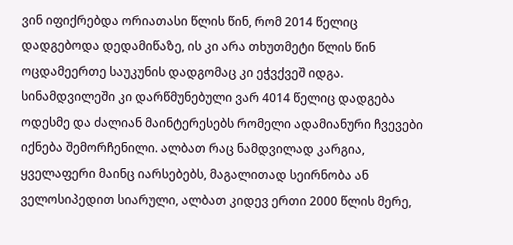ვინ იფიქრებდა ორიათასი წლის წინ, რომ 2014 წელიც დადგებოდა დედამიწაზე, ის კი არა თხუთმეტი წლის წინ ოცდამეერთე საუკუნის დადგომაც კი ეჭვქვეშ იდგა. სინამდვილეში კი დარწმუნებული ვარ 4014 წელიც დადგება ოდესმე და ძალიან მაინტერესებს რომელი ადამიანური ჩვევები იქნება შემორჩენილი. ალბათ რაც ნამდვილად კარგია, ყველაფერი მაინც იარსებებს, მაგალითად სეირნობა ან ველოსიპედით სიარული, ალბათ კიდევ ერთი 2000 წლის მერე,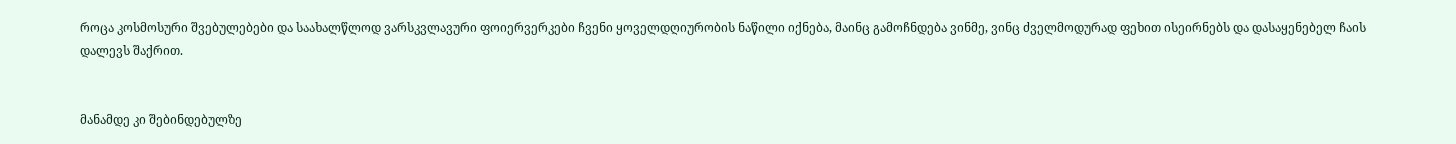როცა კოსმოსური შვებულებები და საახალწლოდ ვარსკვლავური ფოიერვერკები ჩვენი ყოველდღიურობის ნაწილი იქნება, მაინც გამოჩნდება ვინმე, ვინც ძველმოდურად ფეხით ისეირნებს და დასაყენებელ ჩაის დალევს შაქრით.


მანამდე კი შებინდებულზე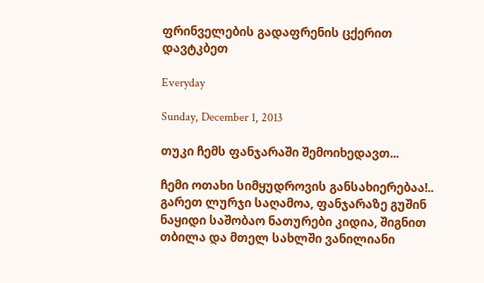ფრინველების გადაფრენის ცქერით დავტკბეთ

Everyday

Sunday, December 1, 2013

თუკი ჩემს ფანჯარაში შემოიხედავთ...

ჩემი ოთახი სიმყუდროვის განსახიერებაა!..
გარეთ ლურჯი საღამოა, ფანჯარაზე გუშინ ნაყიდი საშობაო ნათურები კიდია, შიგნით თბილა და მთელ სახლში ვანილიანი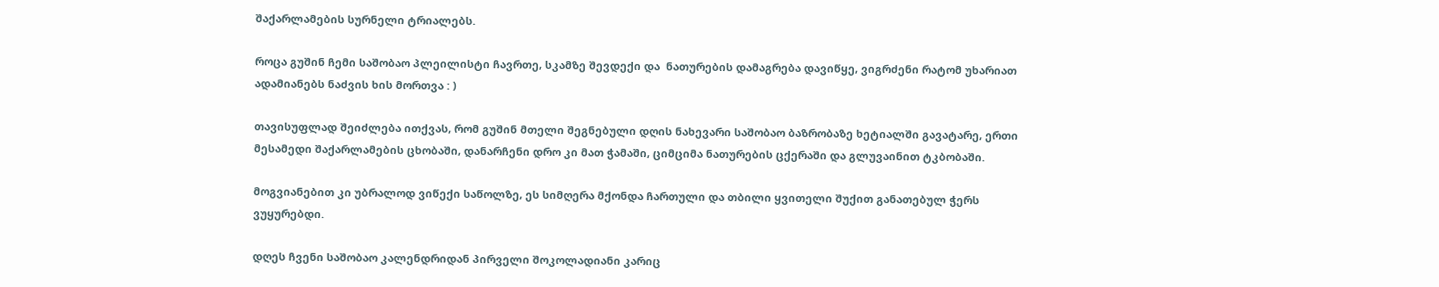შაქარლამების სურნელი ტრიალებს.

როცა გუშინ ჩემი საშობაო პლეილისტი ჩავრთე, სკამზე შევდექი და  ნათურების დამაგრება დავიწყე, ვიგრძენი რატომ უხარიათ ადამიანებს ნაძვის ხის მორთვა : )

თავისუფლად შეიძლება ითქვას, რომ გუშინ მთელი შეგნებული დღის ნახევარი საშობაო ბაზრობაზე ხეტიალში გავატარე, ერთი მესამედი შაქარლამების ცხობაში, დანარჩენი დრო კი მათ ჭამაში, ციმციმა ნათურების ცქერაში და გლუვაინით ტკბობაში.

მოგვიანებით კი უბრალოდ ვიწექი საწოლზე, ეს სიმღერა მქონდა ჩართული და თბილი ყვითელი შუქით განათებულ ჭერს ვუყურებდი.

დღეს ჩვენი საშობაო კალენდრიდან პირველი შოკოლადიანი კარიც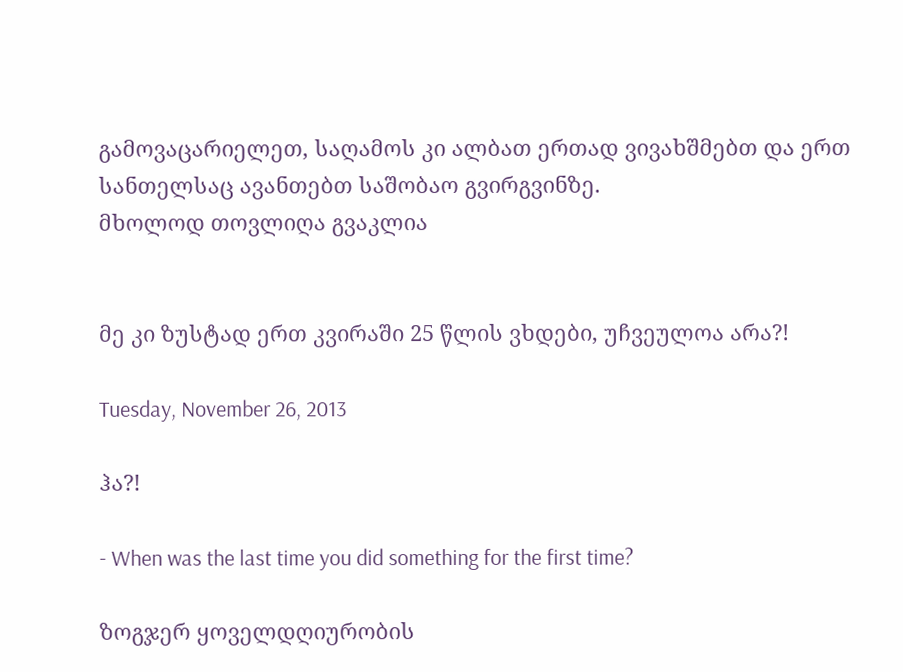გამოვაცარიელეთ, საღამოს კი ალბათ ერთად ვივახშმებთ და ერთ სანთელსაც ავანთებთ საშობაო გვირგვინზე.
მხოლოდ თოვლიღა გვაკლია


მე კი ზუსტად ერთ კვირაში 25 წლის ვხდები, უჩვეულოა არა?!

Tuesday, November 26, 2013

ჰა?!

- When was the last time you did something for the first time?

ზოგჯერ ყოველდღიურობის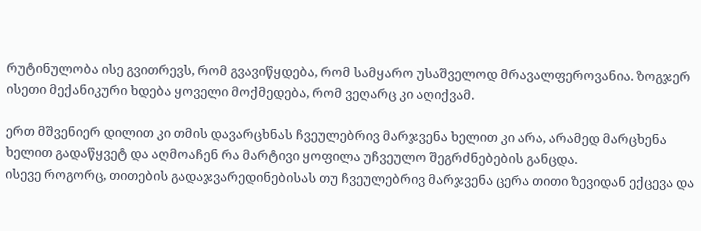რუტინულობა ისე გვითრევს, რომ გვავიწყდება, რომ სამყარო უსაშველოდ მრავალფეროვანია. ზოგჯერ ისეთი მექანიკური ხდება ყოველი მოქმედება, რომ ვეღარც კი აღიქვამ.

ერთ მშვენიერ დილით კი თმის დავარცხნას ჩვეულებრივ მარჯვენა ხელით კი არა, არამედ მარცხენა ხელით გადაწყვეტ და აღმოაჩენ რა მარტივი ყოფილა უჩვეულო შეგრძნებების განცდა.
ისევე როგორც, თითების გადაჯვარედინებისას თუ ჩვეულებრივ მარჯვენა ცერა თითი ზევიდან ექცევა და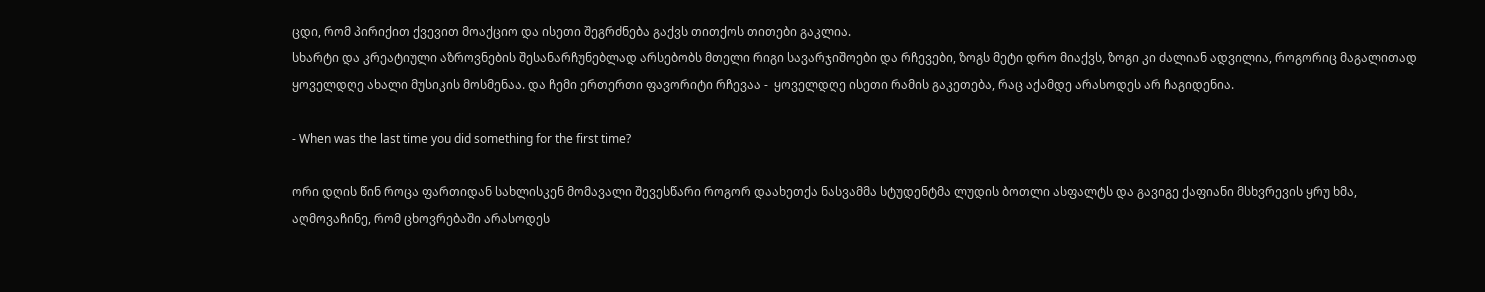ცდი, რომ პირიქით ქვევით მოაქციო და ისეთი შეგრძნება გაქვს თითქოს თითები გაკლია.
სხარტი და კრეატიული აზროვნების შესანარჩუნებლად არსებობს მთელი რიგი სავარჯიშოები და რჩევები, ზოგს მეტი დრო მიაქვს, ზოგი კი ძალიან ადვილია, როგორიც მაგალითად ყოველდღე ახალი მუსიკის მოსმენაა. და ჩემი ერთერთი ფავორიტი რჩევაა -  ყოველდღე ისეთი რამის გაკეთება, რაც აქამდე არასოდეს არ ჩაგიდენია.

- When was the last time you did something for the first time?

ორი დღის წინ როცა ფართიდან სახლისკენ მომავალი შევესწარი როგორ დაახეთქა ნასვამმა სტუდენტმა ლუდის ბოთლი ასფალტს და გავიგე ქაფიანი მსხვრევის ყრუ ხმა, აღმოვაჩინე, რომ ცხოვრებაში არასოდეს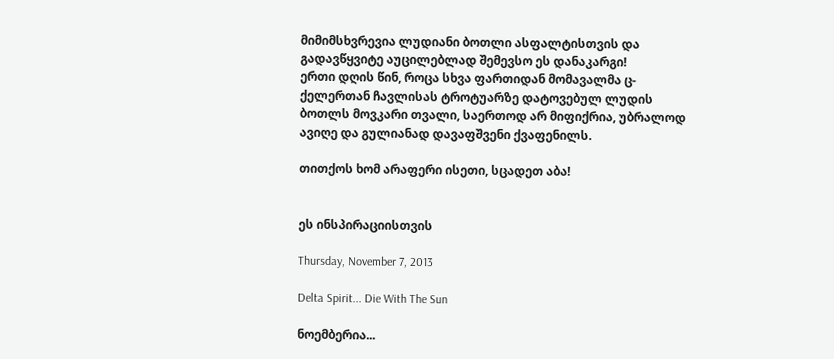მიმიმსხვრევია ლუდიანი ბოთლი ასფალტისთვის და გადავწყვიტე აუცილებლად შემევსო ეს დანაკარგი!
ერთი დღის წინ, როცა სხვა ფართიდან მომავალმა ც-ქელერთან ჩავლისას ტროტუარზე დატოვებულ ლუდის ბოთლს მოვკარი თვალი, საერთოდ არ მიფიქრია, უბრალოდ ავიღე და გულიანად დავაფშვენი ქვაფენილს.

თითქოს ხომ არაფერი ისეთი, სცადეთ აბა!


ეს ინსპირაციისთვის

Thursday, November 7, 2013

Delta Spirit... Die With The Sun

ნოემბერია...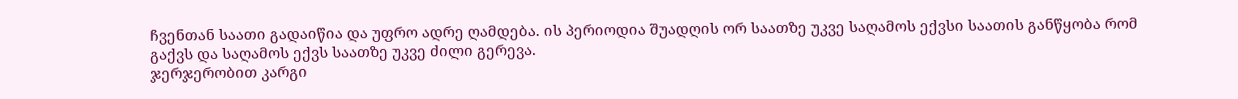ჩვენთან საათი გადაიწია და უფრო ადრე ღამდება. ის პერიოდია შუადღის ორ საათზე უკვე საღამოს ექვსი საათის განწყობა რომ გაქვს და საღამოს ექვს საათზე უკვე ძილი გერევა.
ჯერჯერობით კარგი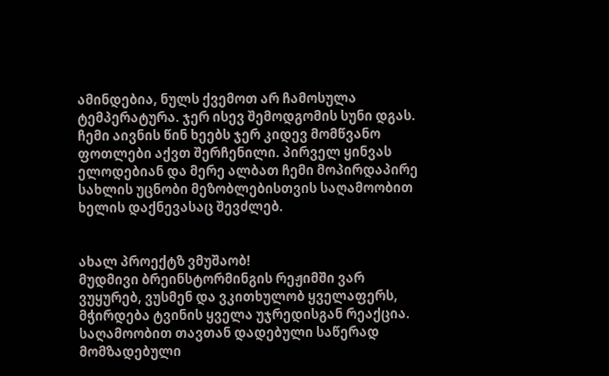ამინდებია, ნულს ქვემოთ არ ჩამოსულა ტემპერატურა. ჯერ ისევ შემოდგომის სუნი დგას.
ჩემი აივნის წინ ხეებს ჯერ კიდევ მომწვანო ფოთლები აქვთ შერჩენილი. პირველ ყინვას ელოდებიან და მერე ალბათ ჩემი მოპირდაპირე სახლის უცნობი მეზობლებისთვის საღამოობით ხელის დაქნევასაც შევძლებ.


ახალ პროექტზ ვმუშაობ!
მუდმივი ბრეინსტორმინგის რეჟიმში ვარ
ვუყურებ, ვუსმენ და ვკითხულობ ყველაფერს, მჭირდება ტვინის ყველა უჯრედისგან რეაქცია.
საღამოობით თავთან დადებული საწერად მომზადებული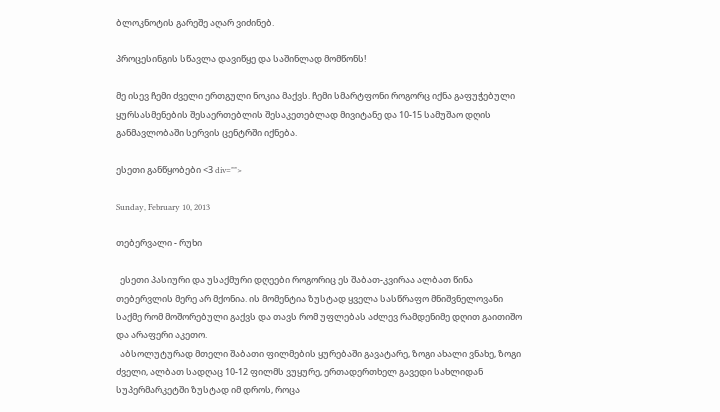ბლოკნოტის გარეშე აღარ ვიძინებ.

პროცესინგის სწავლა დავიწყე და საშინლად მომწონს!

მე ისევ ჩემი ძველი ერთგული ნოკია მაქვს. ჩემი სმარტფონი როგორც იქნა გაფუჭებული ყურსასმენების შესაერთებლის შესაკეთებლად მივიტანე და 10-15 სამუშაო დღის განმავლობაში სერვის ცენტრში იქნება.

ესეთი განწყობები <3 div="">

Sunday, February 10, 2013

თებერვალი - რუხი

  ესეთი პასიური და უსაქმური დღეები როგორიც ეს შაბათ-კვირაა ალბათ წინა თებერვლის მერე არ მქონია. ის მომენტია ზუსტად ყველა სასწრაფო მნიშვნელოვანი საქმე რომ მოშორებული გაქვს და თავს რომ უფლებას აძლევ რამდენიმე დღით გაითიშო და არაფერი აკეთო.
  აბსოლუტურად მთელი შაბათი ფილმების ყურებაში გავატარე, ზოგი ახალი ვნახე, ზოგი ძველი, ალბათ სადღაც 10-12 ფილმს ვუყურე, ერთადერთხელ გავედი სახლიდან სუპერმარკეტში ზუსტად იმ დროს, როცა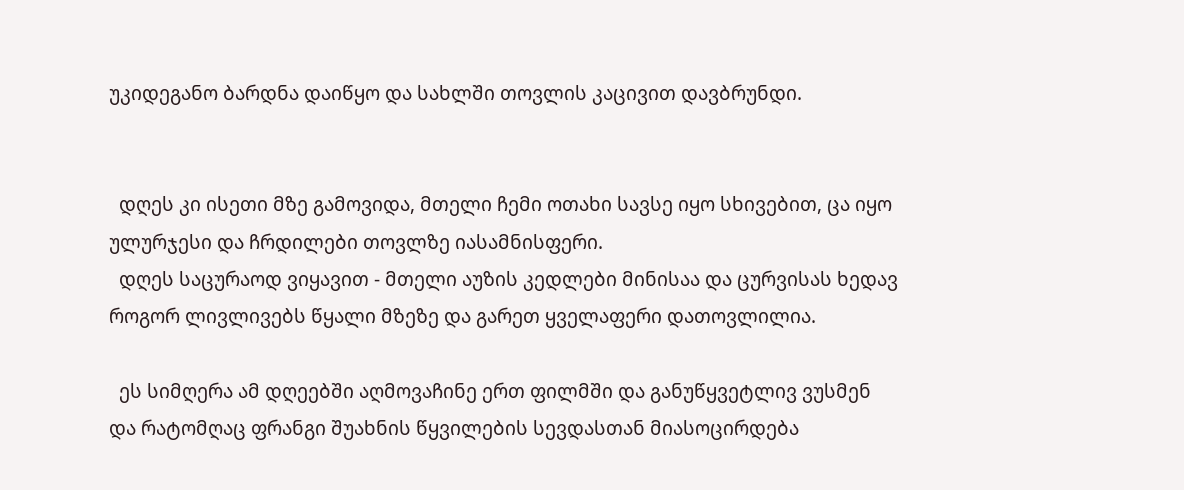უკიდეგანო ბარდნა დაიწყო და სახლში თოვლის კაცივით დავბრუნდი.


  დღეს კი ისეთი მზე გამოვიდა, მთელი ჩემი ოთახი სავსე იყო სხივებით, ცა იყო ულურჯესი და ჩრდილები თოვლზე იასამნისფერი.
  დღეს საცურაოდ ვიყავით - მთელი აუზის კედლები მინისაა და ცურვისას ხედავ როგორ ლივლივებს წყალი მზეზე და გარეთ ყველაფერი დათოვლილია.

  ეს სიმღერა ამ დღეებში აღმოვაჩინე ერთ ფილმში და განუწყვეტლივ ვუსმენ
და რატომღაც ფრანგი შუახნის წყვილების სევდასთან მიასოცირდება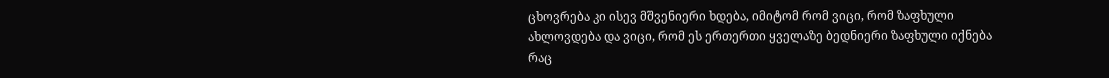ცხოვრება კი ისევ მშვენიერი ხდება, იმიტომ რომ ვიცი, რომ ზაფხული ახლოვდება და ვიცი, რომ ეს ერთერთი ყველაზე ბედნიერი ზაფხული იქნება რაც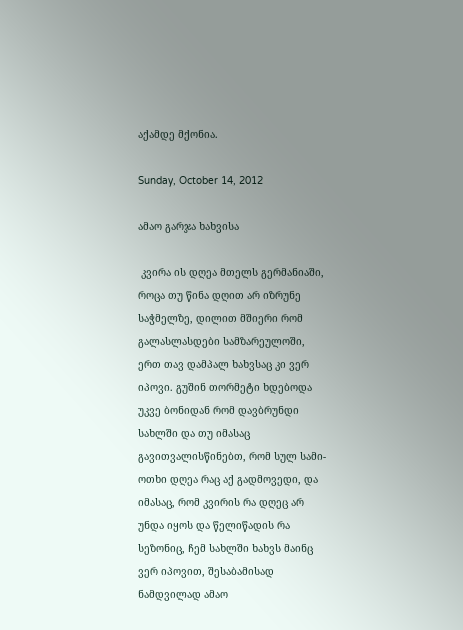აქამდე მქონია.

Sunday, October 14, 2012

ამაო გარჯა ხახვისა

 კვირა ის დღეა მთელს გერმანიაში, როცა თუ წინა დღით არ იზრუნე საჭმელზე, დილით მშიერი რომ გალასლასდები სამზარეულოში, ერთ თავ დამპალ ხახვსაც კი ვერ იპოვი. გუშინ თორმეტი ხდებოდა უკვე ბონიდან რომ დავბრუნდი სახლში და თუ იმასაც გავითვალისწინებთ, რომ სულ სამი-ოთხი დღეა რაც აქ გადმოვედი, და იმასაც, რომ კვირის რა დღეც არ უნდა იყოს და წელიწადის რა სეზონიც, ჩემ სახლში ხახვს მაინც ვერ იპოვით, შესაბამისად ნამდვილად ამაო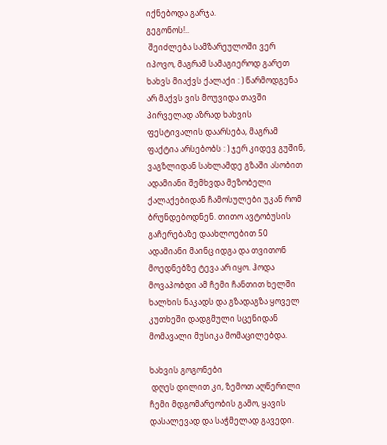იქნებოდა გარჯა.
გეგონოს!..
 შეიძლება სამზარეულოში ვერ იპოვო, მაგრამ სამაგიეროდ გარეთ ხახვს მიაქვს ქალაქი : ) წარმოდგენა არ მაქვს ვის მოუვიდა თავში პირველად აზრად ხახვის ფესტივალის დაარსება, მაგრამ ფაქტია არსებობს : ) ჯერ კიდევ გუშინ, ვაგზლიდან სახლამდე გზაში ასობით ადამიანი შემხვდა მეზობელი ქალაქებიდან ჩამოსულები უკან რომ ბრუნდებოდნენ. თითო ავტობუსის გაჩერებაზე დაახლოებით 50 ადამიანი მაინც იდგა და თვითონ მოედნებზე ტევა არ იყო. ჰოდა მოვაპობდი ამ ჩემი ჩანთით ხელში ხალხის ნაკადს და გზადაგზა ყოველ კუთხეში დადგმული სცენიდან მომავალი მუსიკა მომაცილებდა.

ხახვის გოგონები
 დღეს დილით კი, ზემოთ აღწერილი ჩემი მდგომარეობის გამო, ყავის დასალევად და საჭმელად გავედი.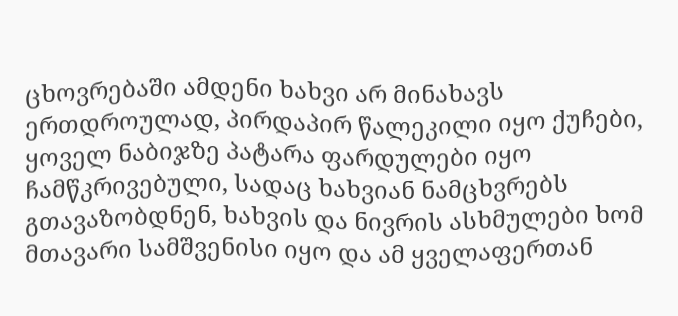ცხოვრებაში ამდენი ხახვი არ მინახავს ერთდროულად, პირდაპირ წალეკილი იყო ქუჩები, ყოველ ნაბიჯზე პატარა ფარდულები იყო ჩამწკრივებული, სადაც ხახვიან ნამცხვრებს გთავაზობდნენ, ხახვის და ნივრის ასხმულები ხომ მთავარი სამშვენისი იყო და ამ ყველაფერთან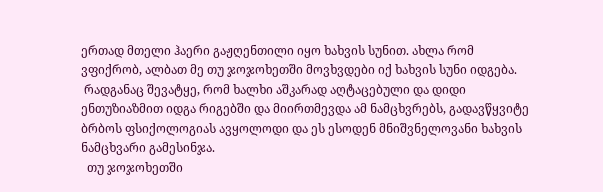ერთად მთელი ჰაერი გაჟღენთილი იყო ხახვის სუნით. ახლა რომ ვფიქრობ, ალბათ მე თუ ჯოჯოხეთში მოვხვდები იქ ხახვის სუნი იდგება.
 რადგანაც შევატყე, რომ ხალხი აშკარად აღტაცებული და დიდი ენთუზიაზმით იდგა რიგებში და მიირთმევდა ამ ნამცხვრებს, გადავწყვიტე ბრბოს ფსიქოლოგიას ავყოლოდი და ეს ესოდენ მნიშვნელოვანი ხახვის ნამცხვარი გამესინჯა.
  თუ ჯოჯოხეთში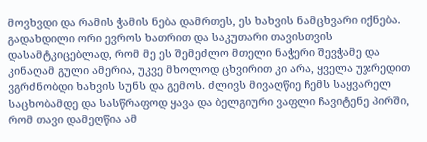მოვხვდი და რამის ჭამის ნება დამრთეს, ეს ხახვის ნამცხვარი იქნება. გადახდილი ორი ევროს ხათრით და საკუთარი თავისთვის დასამტკიცებლად, რომ მე ეს შემეძლო მთელი ნაჭერი შევჭამე და კინაღამ გული ამერია, უკვე მხოლოდ ცხვირით კი არა, ყველა უჯრედით ვგრძნობდი ხახვის სუნს და გემოს. ძლივს მივაღწიე ჩემს საყვარელ საცხობამდე და სასწრაფოდ ყავა და ბელგიური ვაფლი ჩავიტენე პირში, რომ თავი დამეღწია ამ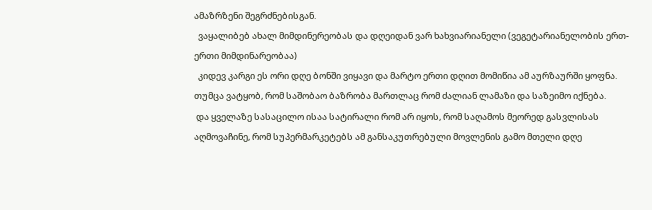ამაზრზენი შეგრძნებისგან.
  ვაყალიბებ ახალ მიმდინერეობას და დღეიდან ვარ ხახვიარიანელი (ვეგეტარიანელობის ერთ-ერთი მიმდინარეობაა)
  კიდევ კარგი ეს ორი დღე ბონში ვიყავი და მარტო ერთი დღით მომიწია ამ აურზაურში ყოფნა. თუმცა ვატყობ, რომ საშობაო ბაზრობა მართლაც რომ ძალიან ლამაზი და საზეიმო იქნება.
 და ყველაზე სასაცილო ისაა სატირალი რომ არ იყოს, რომ საღამოს მეორედ გასვლისას აღმოვაჩინე, რომ სუპერმარკეტებს ამ განსაკუთრებული მოვლენის გამო მთელი დღე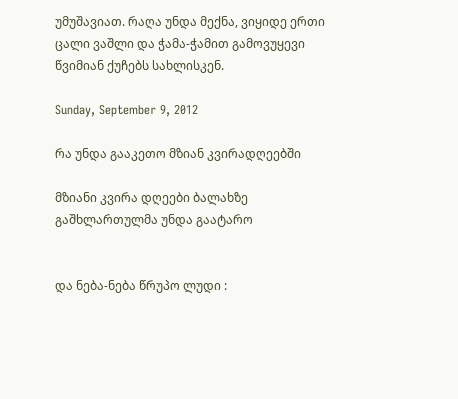უმუშავიათ. რაღა უნდა მექნა, ვიყიდე ერთი ცალი ვაშლი და ჭამა-ჭამით გამოვუყევი წვიმიან ქუჩებს სახლისკენ.

Sunday, September 9, 2012

რა უნდა გააკეთო მზიან კვირადღეებში

მზიანი კვირა დღეები ბალახზე გაშხლართულმა უნდა გაატარო


და ნება-ნება წრუპო ლუდი :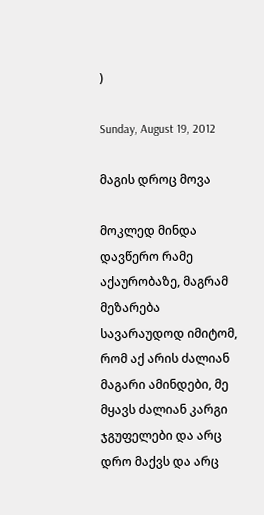)

Sunday, August 19, 2012

მაგის დროც მოვა

მოკლედ მინდა დავწერო რამე აქაურობაზე, მაგრამ მეზარება
სავარაუდოდ იმიტომ, რომ აქ არის ძალიან მაგარი ამინდები, მე მყავს ძალიან კარგი ჯგუფელები და არც დრო მაქვს და არც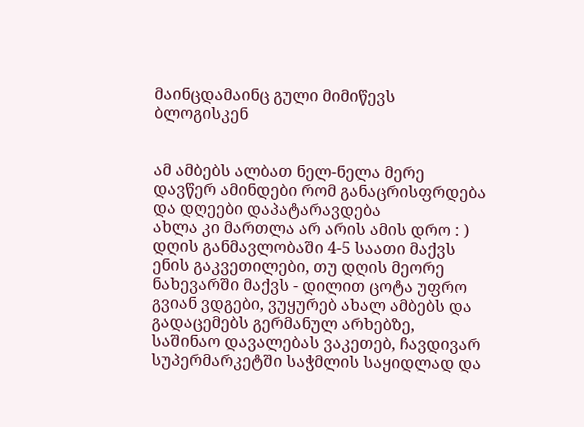მაინცდამაინც გული მიმიწევს ბლოგისკენ


ამ ამბებს ალბათ ნელ-ნელა მერე დავწერ ამინდები რომ განაცრისფრდება და დღეები დაპატარავდება
ახლა კი მართლა არ არის ამის დრო : )
დღის განმავლობაში 4-5 საათი მაქვს ენის გაკვეთილები, თუ დღის მეორე ნახევარში მაქვს - დილით ცოტა უფრო გვიან ვდგები, ვუყურებ ახალ ამბებს და გადაცემებს გერმანულ არხებზე, საშინაო დავალებას ვაკეთებ, ჩავდივარ სუპერმარკეტში საჭმლის საყიდლად და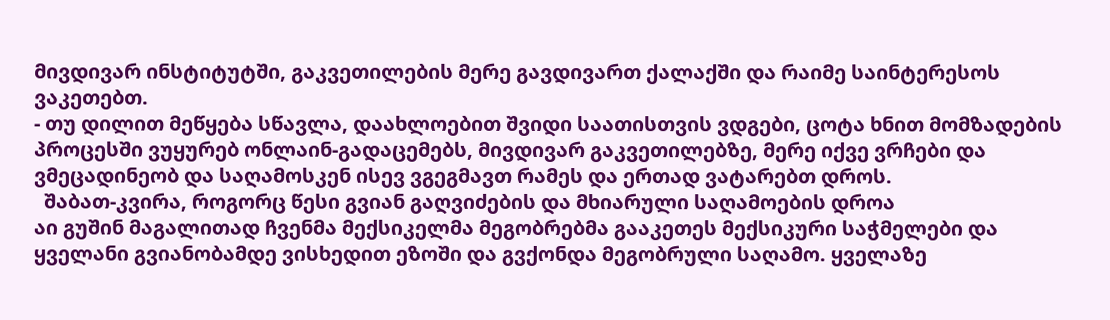მივდივარ ინსტიტუტში, გაკვეთილების მერე გავდივართ ქალაქში და რაიმე საინტერესოს ვაკეთებთ.
- თუ დილით მეწყება სწავლა, დაახლოებით შვიდი საათისთვის ვდგები, ცოტა ხნით მომზადების პროცესში ვუყურებ ონლაინ-გადაცემებს, მივდივარ გაკვეთილებზე, მერე იქვე ვრჩები და ვმეცადინეობ და საღამოსკენ ისევ ვგეგმავთ რამეს და ერთად ვატარებთ დროს.
  შაბათ-კვირა, როგორც წესი გვიან გაღვიძების და მხიარული საღამოების დროა
აი გუშინ მაგალითად ჩვენმა მექსიკელმა მეგობრებმა გააკეთეს მექსიკური საჭმელები და ყველანი გვიანობამდე ვისხედით ეზოში და გვქონდა მეგობრული საღამო. ყველაზე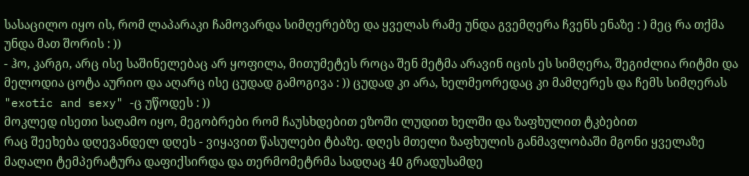სასაცილო იყო ის, რომ ლაპარაკი ჩამოვარდა სიმღერებზე და ყველას რამე უნდა გვემღერა ჩვენს ენაზე : ) მეც რა თქმა უნდა მათ შორის : ))
- ჰო, კარგი, არც ისე საშინელებაც არ ყოფილა, მითუმეტეს როცა შენ მეტმა არავინ იცის ეს სიმღერა, შეგიძლია რიტმი და მელოდია ცოტა აურიო და აღარც ისე ცუდად გამოგივა : )) ცუდად კი არა, ხელმეორედაც კი მამღერეს და ჩემს სიმღერას "exotic and sexy" -ც უწოდეს : ))
მოკლედ ისეთი საღამო იყო, მეგობრები რომ ჩაუსხდებით ეზოში ლუდით ხელში და ზაფხულით ტკბებით
რაც შეეხება დღევანდელ დღეს - ვიყავით წასულები ტბაზე. დღეს მთელი ზაფხულის განმავლობაში მგონი ყველაზე მაღალი ტემპერატურა დაფიქსირდა და თერმომეტრმა სადღაც 40 გრადუსამდე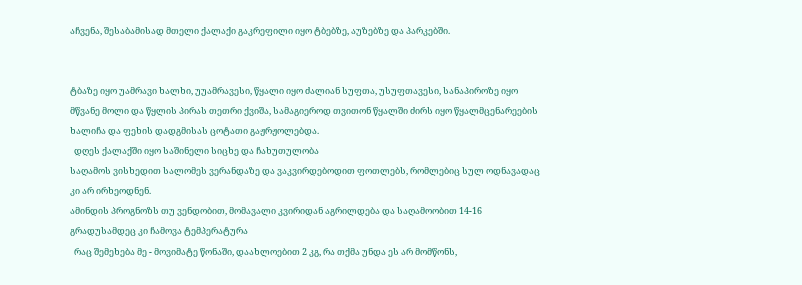აჩვენა, შესაბამისად მთელი ქალაქი გაკრეფილი იყო ტბებზე, აუზებზე და პარკებში.


ტბაზე იყო უამრავი ხალხი, უუამრავესი, წყალი იყო ძალიან სუფთა, უსუფთავესი, სანაპიროზე იყო მწვანე მოლი და წყლის პირას თეთრი ქვიშა, სამაგიეროდ თვითონ წყალში ძირს იყო წყალმცენარეების ხალიჩა და ფეხის დადგმისას ცოტათი გაჟრჟოლებდა.
  დღეს ქალაქში იყო საშინელი სიცხე და ჩახუთულობა
საღამოს ვისხედით სალომეს ვერანდაზე და ვაკვირდებოდით ფოთლებს, რომლებიც სულ ოდნავადაც კი არ ირხეოდნენ.
ამინდის პროგნოზს თუ ვენდობით, მომავალი კვირიდან აგრილდება და საღამოობით 14-16 გრადუსამდეც კი ჩამოვა ტემპერატურა
  რაც შემეხება მე - მოვიმატე წონაში, დაახლოებით 2 კგ, რა თქმა უნდა ეს არ მომწონს,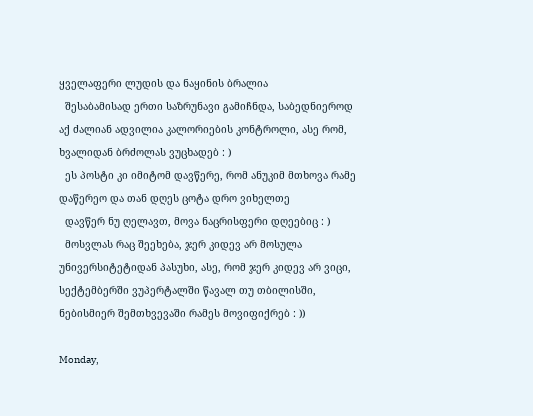ყველაფერი ლუდის და ნაყინის ბრალია
  შესაბამისად ერთი საზრუნავი გამიჩნდა, საბედნიეროდ აქ ძალიან ადვილია კალორიების კონტროლი, ასე რომ, ხვალიდან ბრძოლას ვუცხადებ : )
  ეს პოსტი კი იმიტომ დავწერე, რომ ანუკიმ მთხოვა რამე დაწერეო და თან დღეს ცოტა დრო ვიხელთე
  დავწერ ნუ ღელავთ, მოვა ნაცრისფერი დღეებიც : )
  მოსვლას რაც შეეხება, ჯერ კიდევ არ მოსულა უნივერსიტეტიდან პასუხი, ასე, რომ ჯერ კიდევ არ ვიცი, სექტემბერში ვუპერტალში წავალ თუ თბილისში, ნებისმიერ შემთხვევაში რამეს მოვიფიქრებ : ))

Monday,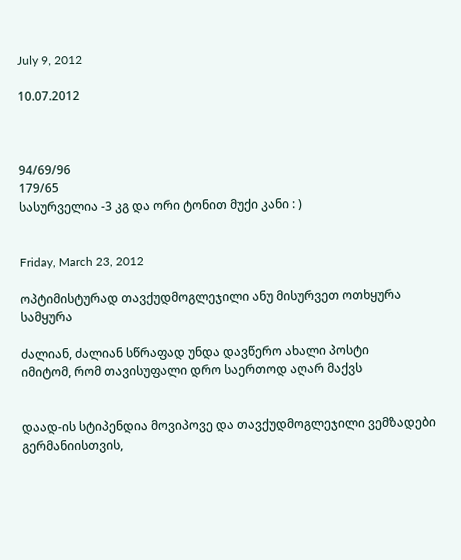July 9, 2012

10.07.2012



94/69/96
179/65
სასურველია -3 კგ და ორი ტონით მუქი კანი : )


Friday, March 23, 2012

ოპტიმისტურად თავქუდმოგლეჯილი ანუ მისურვეთ ოთხყურა სამყურა

ძალიან, ძალიან სწრაფად უნდა დავწერო ახალი პოსტი
იმიტომ, რომ თავისუფალი დრო საერთოდ აღარ მაქვს


დაად-ის სტიპენდია მოვიპოვე და თავქუდმოგლეჯილი ვემზადები გერმანიისთვის,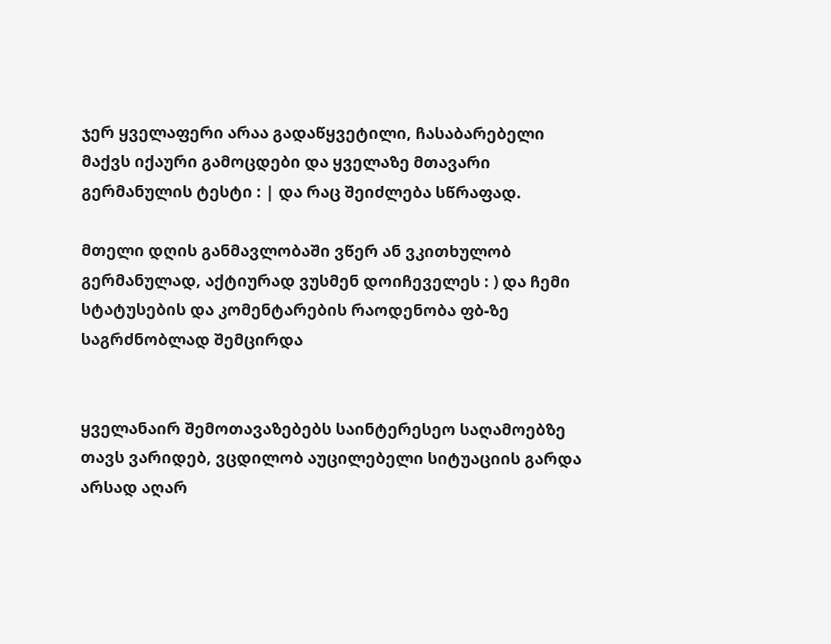ჯერ ყველაფერი არაა გადაწყვეტილი, ჩასაბარებელი მაქვს იქაური გამოცდები და ყველაზე მთავარი გერმანულის ტესტი : | და რაც შეიძლება სწრაფად.

მთელი დღის განმავლობაში ვწერ ან ვკითხულობ გერმანულად, აქტიურად ვუსმენ დოიჩეველეს : ) და ჩემი სტატუსების და კომენტარების რაოდენობა ფბ-ზე საგრძნობლად შემცირდა


ყველანაირ შემოთავაზებებს საინტერესეო საღამოებზე თავს ვარიდებ, ვცდილობ აუცილებელი სიტუაციის გარდა არსად აღარ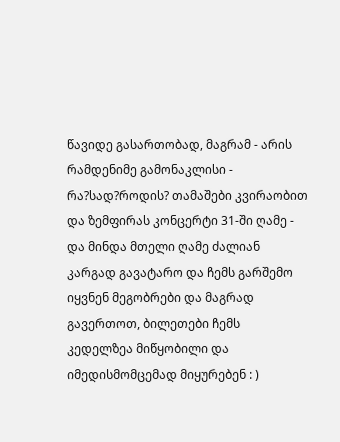წავიდე გასართობად, მაგრამ - არის რამდენიმე გამონაკლისი - რა?სად?როდის? თამაშები კვირაობით და ზემფირას კონცერტი 31-ში ღამე - და მინდა მთელი ღამე ძალიან კარგად გავატარო და ჩემს გარშემო იყვნენ მეგობრები და მაგრად გავერთოთ, ბილეთები ჩემს კედელზეა მიწყობილი და იმედისმომცემად მიყურებენ : )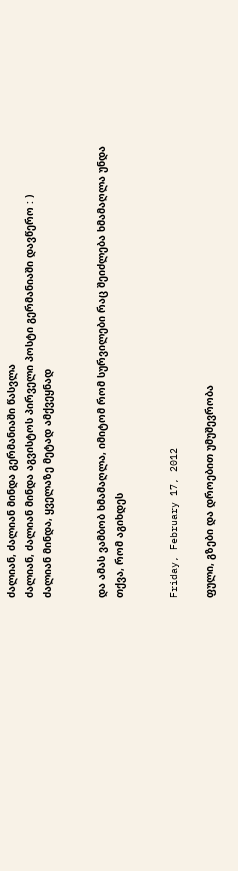ძალიან, ძალიან მინდა გერმანიაში წასვლა
ძალიან, ძალიან მინდა აგვისტოს პირველი პოსტი გერმანიაში დავწერო : )
ძალიან მინდა, ყველაზე მეტად ამქვეყნად


და ამას ვამბობ ხმამაღლა, იმიტომ რომ სურვილები რაც შეიძლება ხმამაღლა უნდა თქვა, რომ აგიხდეს


Friday, February 17, 2012

ფული, გზები და დროებით უმუშევრობა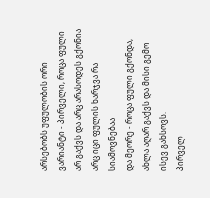არსებობს უფულობის ორი ვარიანტი - პირველი, როცა ფული არ გაქვს და არც არასოდეს გქონია არც იცი ფულის ხარჯვა რა სიამოვნებაა
და მეორე - როცა ფული გქონდა, ახლა აღარ გაქვს და მისი გემო ისევ გახსოვს.
პირველ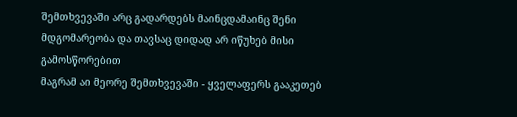შემთხვევაში არც გადარდებს მაინცდამაინც შენი მდგომარეობა და თავსაც დიდად არ იწუხებ მისი გამოსწორებით
მაგრამ აი მეორე შემთხვევაში - ყველაფერს გააკეთებ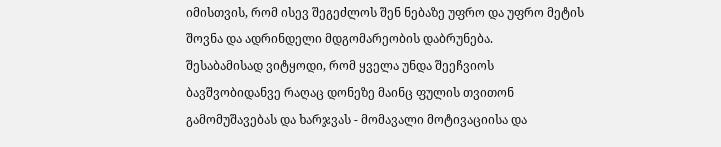იმისთვის, რომ ისევ შეგეძლოს შენ ნებაზე უფრო და უფრო მეტის შოვნა და ადრინდელი მდგომარეობის დაბრუნება.
შესაბამისად ვიტყოდი, რომ ყველა უნდა შეეჩვიოს ბავშვობიდანვე რაღაც დონეზე მაინც ფულის თვითონ გამომუშავებას და ხარჯვას - მომავალი მოტივაციისა და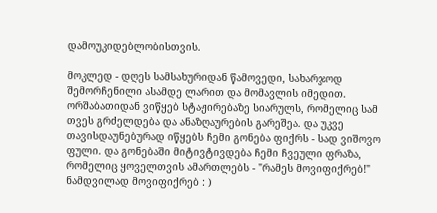დამოუკიდებლობისთვის.

მოკლედ - დღეს სამსახურიდან წამოვედი, სახარჯოდ შემორჩენილი ასამდე ლარით და მომავლის იმედით. ორშაბათიდან ვიწყებ სტაჟირებაზე სიარულს, რომელიც სამ თვეს გრძელდება და ანაზღაურების გარეშეა. და უკვე თავისდაუნებურად იწყებს ჩემი გონება ფიქრს - სად ვიშოვო ფული. და გონებაში მიტივტივდება ჩემი ჩვეული ფრაზა, რომელიც ყოველთვის ამართლებს - "რამეს მოვიფიქრებ!"
ნამდვილად მოვიფიქრებ : )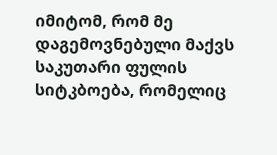იმიტომ, რომ მე დაგემოვნებული მაქვს საკუთარი ფულის სიტკბოება, რომელიც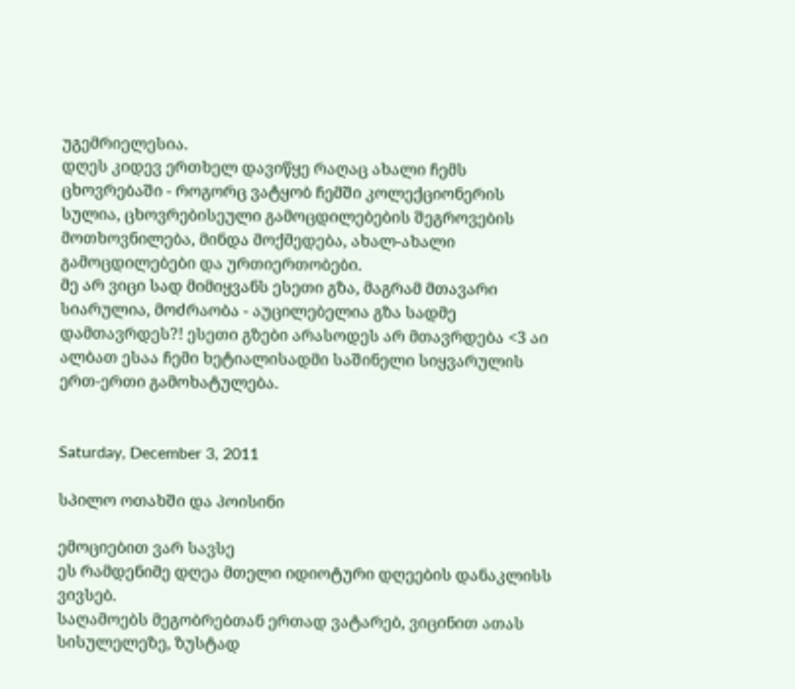უგემრიელესია.
დღეს კიდევ ერთხელ დავიწყე რაღაც ახალი ჩემს ცხოვრებაში - როგორც ვატყობ ჩემში კოლექციონერის სულია, ცხოვრებისეული გამოცდილებების შეგროვების მოთხოვნილება, მინდა მოქმედება, ახალ-ახალი გამოცდილებები და ურთიერთობები.
მე არ ვიცი სად მიმიყვანს ესეთი გზა, მაგრამ მთავარი სიარულია, მოძრაობა - აუცილებელია გზა სადმე დამთავრდეს?! ესეთი გზები არასოდეს არ მთავრდება <3 აი ალბათ ესაა ჩემი ხეტიალისადმი საშინელი სიყვარულის ერთ-ერთი გამოხატულება.


Saturday, December 3, 2011

სპილო ოთახში და პოისინი

ემოციებით ვარ სავსე
ეს რამდენიმე დღეა მთელი იდიოტური დღეების დანაკლისს ვივსებ.
საღამოებს მეგობრებთან ერთად ვატარებ, ვიცინით ათას სისულელეზე, ზუსტად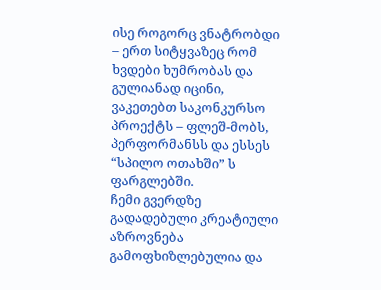ისე როგორც ვნატრობდი – ერთ სიტყვაზეც რომ ხვდები ხუმრობას და გულიანად იცინი, ვაკეთებთ საკონკურსო პროექტს – ფლეშ-მობს, პერფორმანსს და ესსეს “სპილო ოთახში” ს ფარგლებში.
ჩემი გვერდზე გადადებული კრეატიული აზროვნება გამოფხიზლებულია და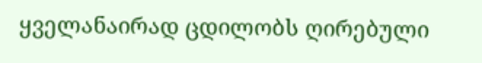ყველანაირად ცდილობს ღირებული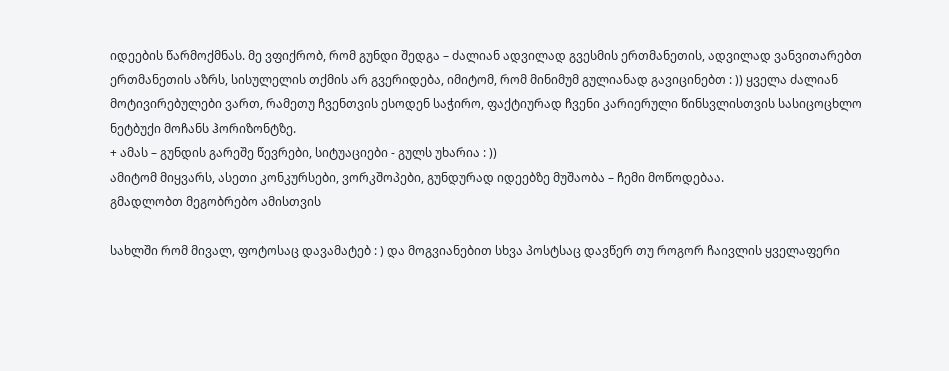იდეების წარმოქმნას. მე ვფიქრობ, რომ გუნდი შედგა – ძალიან ადვილად გვესმის ერთმანეთის, ადვილად ვანვითარებთ ერთმანეთის აზრს, სისულელის თქმის არ გვერიდება, იმიტომ, რომ მინიმუმ გულიანად გავიცინებთ : )) ყველა ძალიან მოტივირებულები ვართ, რამეთუ ჩვენთვის ესოდენ საჭირო, ფაქტიურად ჩვენი კარიერული წინსვლისთვის სასიცოცხლო ნეტბუქი მოჩანს ჰორიზონტზე.
+ ამას – გუნდის გარეშე წევრები, სიტუაციები - გულს უხარია : ))
ამიტომ მიყვარს, ასეთი კონკურსები, ვორკშოპები, გუნდურად იდეებზე მუშაობა – ჩემი მოწოდებაა.
გმადლობთ მეგობრებო ამისთვის

სახლში რომ მივალ, ფოტოსაც დავამატებ : ) და მოგვიანებით სხვა პოსტსაც დავწერ თუ როგორ ჩაივლის ყველაფერი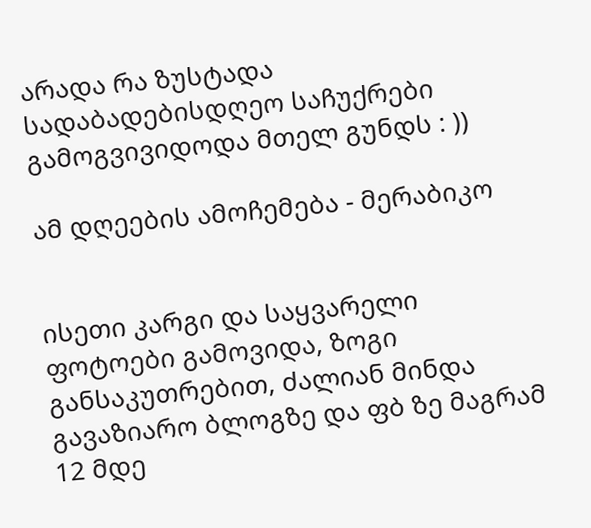არადა რა ზუსტადა სადაბადებისდღეო საჩუქრები გამოგვივიდოდა მთელ გუნდს : ))

ამ დღეების ამოჩემება - მერაბიკო


ისეთი კარგი და საყვარელი ფოტოები გამოვიდა, ზოგი განსაკუთრებით, ძალიან მინდა გავაზიარო ბლოგზე და ფბ ზე მაგრამ 12 მდე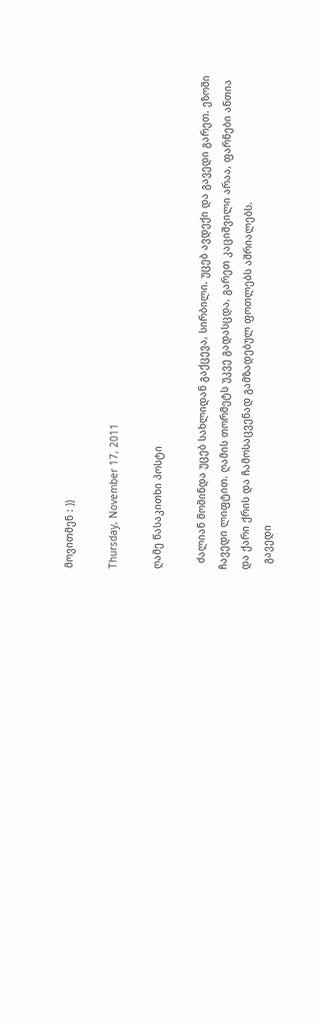მოვითმენ : ))

Thursday, November 17, 2011

ღამე წასაკითხი პოსტი

  ძალიან მომინდა უცებ სახლიდან გაქცევა, სირბილი. უცებ ავდექი და გავედი გარეთ. ეზოში  ჩავედი ლიფტით. ღამის თორმეტს უკვე გადასცდა, გარეთ კაციშვილი არაა, ფარნები ანთია და ქარი ქრის და ჩამოსაცვენად გამზადებულ ფოთლებს აშრიალებს.
  გავედი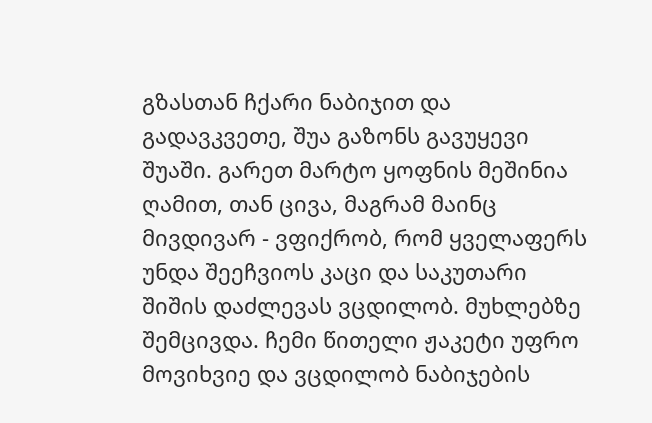გზასთან ჩქარი ნაბიჯით და გადავკვეთე, შუა გაზონს გავუყევი შუაში. გარეთ მარტო ყოფნის მეშინია ღამით, თან ცივა, მაგრამ მაინც მივდივარ - ვფიქრობ, რომ ყველაფერს უნდა შეეჩვიოს კაცი და საკუთარი შიშის დაძლევას ვცდილობ. მუხლებზე შემცივდა. ჩემი წითელი ჟაკეტი უფრო მოვიხვიე და ვცდილობ ნაბიჯების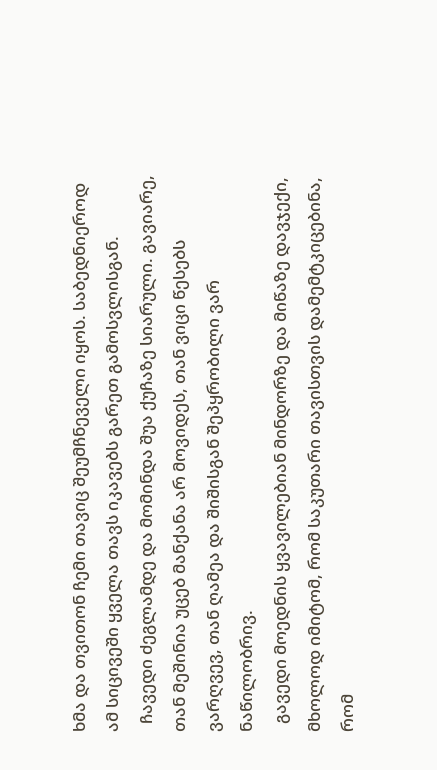ხმა და თვითონ ჩემი თავიც შეუმჩნეველი იყოს. საბედნიეროდ ამ სიცივეში ყველა თავს იკავებს გარეთ გამოსვლისგან.
  ჩავედი ძეგლამდე და მომინდა შუა ქუჩაზე სიარული. გავიარე, თან მეშინია უცებ მანქანა არ მოვიდეს, თან ვიცი წესებს ვარღვევ, თან ღამეა და შიშისგან შეპყრობილი ვარ ნაწილობრივ.
  გავედი მოედნის ყვავილებიან მინდორზე და მიწაზე დავჯექი, მხოლოდ იმიტომ, რომ საკუთარი თავისთვის დამემტკიცებინა, რომ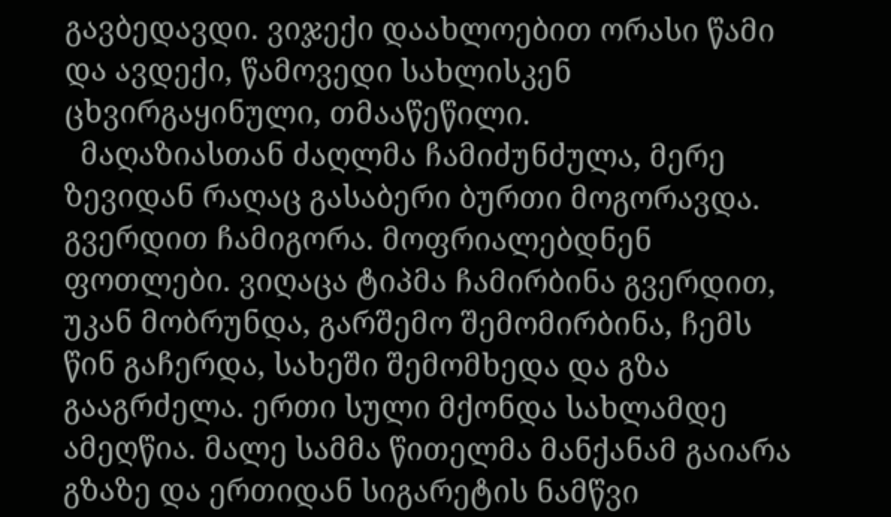გავბედავდი. ვიჯექი დაახლოებით ორასი წამი და ავდექი, წამოვედი სახლისკენ ცხვირგაყინული, თმააწეწილი.
  მაღაზიასთან ძაღლმა ჩამიძუნძულა, მერე ზევიდან რაღაც გასაბერი ბურთი მოგორავდა. გვერდით ჩამიგორა. მოფრიალებდნენ ფოთლები. ვიღაცა ტიპმა ჩამირბინა გვერდით, უკან მობრუნდა, გარშემო შემომირბინა, ჩემს წინ გაჩერდა, სახეში შემომხედა და გზა გააგრძელა. ერთი სული მქონდა სახლამდე ამეღწია. მალე სამმა წითელმა მანქანამ გაიარა გზაზე და ერთიდან სიგარეტის ნამწვი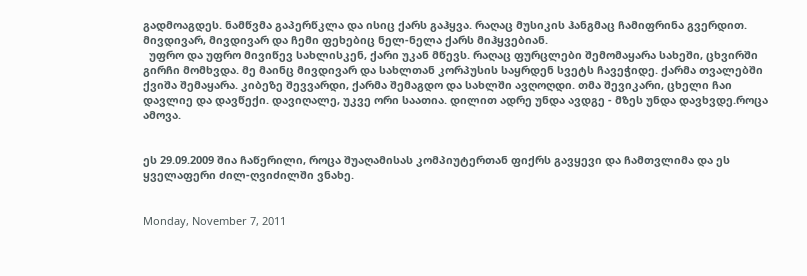გადმოაგდეს. ნამწვმა გაპერწკლა და ისიც ქარს გაჰყვა. რაღაც მუსიკის ჰანგმაც ჩამიფრინა გვერდით. მივდივარ, მივდივარ და ჩემი ფეხებიც ნელ-ნელა ქარს მიჰყვებიან.
  უფრო და უფრო მივიწევ სახლისკენ, ქარი უკან მწევს. რაღაც ფურცლები შემომაყარა სახეში, ცხვირში გირჩი მომხვდა. მე მაინც მივდივარ და სახლთან კორპუსის საყრდენ სვეტს ჩავეჭიდე. ქარმა თვალებში ქვიშა შემაყარა. კიბეზე შევვარდი, ქარმა შემაგდო და სახლში ავღოღდი. თმა შევიკარი, ცხელი ჩაი დავლიე და დავწექი. დავიღალე, უკვე ორი საათია. დილით ადრე უნდა ავდგე - მზეს უნდა დავხვდე.როცა ამოვა.


ეს 29.09.2009 შია ჩაწერილი, როცა შუაღამისას კომპიუტერთან ფიქრს გავყევი და ჩამთვლიმა და ეს ყველაფერი ძილ-ღვიძილში ვნახე.


Monday, November 7, 2011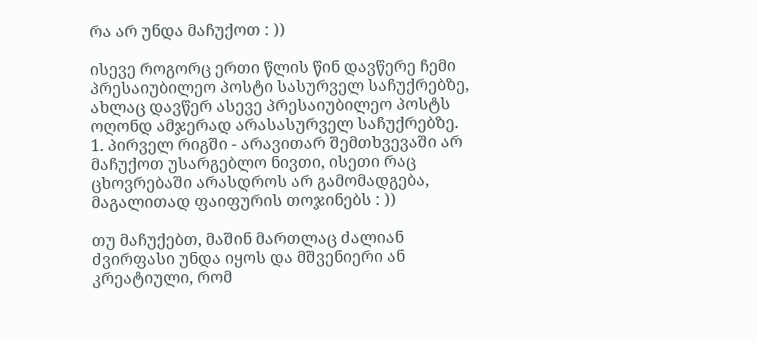რა არ უნდა მაჩუქოთ : ))

ისევე როგორც ერთი წლის წინ დავწერე ჩემი პრესაიუბილეო პოსტი სასურველ საჩუქრებზე, ახლაც დავწერ ასევე პრესაიუბილეო პოსტს ოღონდ ამჯერად არასასურველ საჩუქრებზე.
1. პირველ რიგში - არავითარ შემთხვევაში არ მაჩუქოთ უსარგებლო ნივთი, ისეთი რაც ცხოვრებაში არასდროს არ გამომადგება, მაგალითად ფაიფურის თოჯინებს : ))

თუ მაჩუქებთ, მაშინ მართლაც ძალიან ძვირფასი უნდა იყოს და მშვენიერი ან კრეატიული, რომ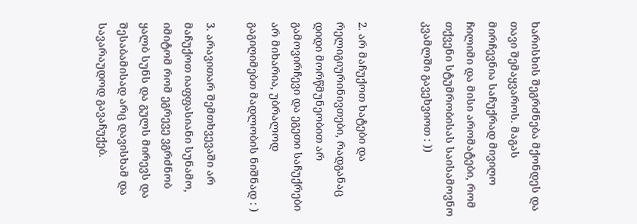ხარისხის შეგრძნება მქონდეს და თავი შემაყვაროს. მაგას მირჩევნია საჩუქრად მივიღო ჩილიმი და მისი არომატები, რომ თქვენი სტუმრობისას საისამოვნო კვამლში გავეხვიოთ : ))


2. არ მაჩუქოთ ხატები და რელიგიურინივთები, რადგანაც დიდი მორწმუნეობით არ გამოვირჩევი და ეგეთი საჩუქრები არ მიხარია, უბრალოდ გაგიღიმებთ მადლობის ნიშნად : )

3. არავითარ შემთხვევაში არ მაჩუქოთ იაფფასიანი სუნამო, იმიტომ რომ ეგრევე ვგრძნობ ყალბ სუნს და გულს მირევს და შესაბამისად არც დავისხამ და სავარაუდოდ გავაჩუქებ.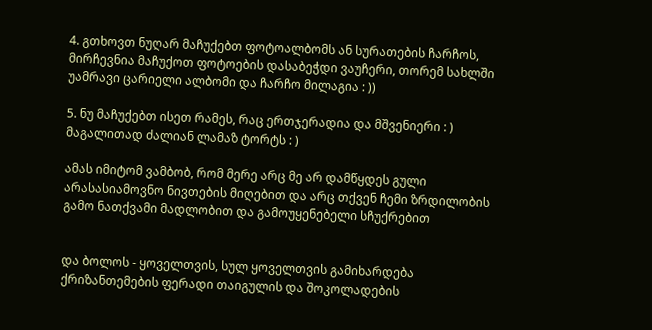4. გთხოვთ ნუღარ მაჩუქებთ ფოტოალბომს ან სურათების ჩარჩოს, მირჩევნია მაჩუქოთ ფოტოების დასაბეჭდი ვაუჩერი, თორემ სახლში უამრავი ცარიელი ალბომი და ჩარჩო მილაგია : ))

5. ნუ მაჩუქებთ ისეთ რამეს, რაც ერთჯერადია და მშვენიერი : ) მაგალითად ძალიან ლამაზ ტორტს : )

ამას იმიტომ ვამბობ, რომ მერე არც მე არ დამწყდეს გული არასასიამოვნო ნივთების მიღებით და არც თქვენ ჩემი ზრდილობის გამო ნათქვამი მადლობით და გამოუყენებელი სჩუქრებით


და ბოლოს - ყოველთვის, სულ ყოველთვის გამიხარდება ქრიზანთემების ფერადი თაიგულის და შოკოლადების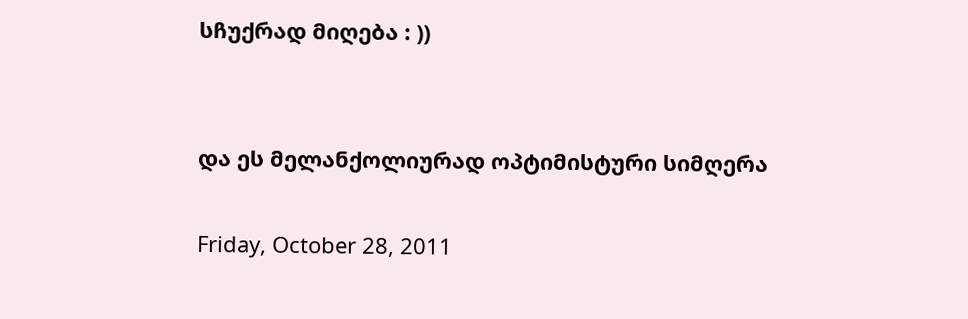სჩუქრად მიღება : ))


და ეს მელანქოლიურად ოპტიმისტური სიმღერა

Friday, October 28, 2011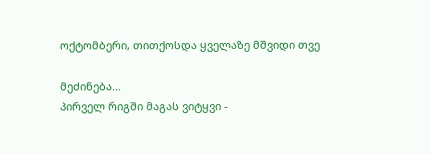ოქტომბერი, თითქოსდა ყველაზე მშვიდი თვე

მეძინება...
პირველ რიგში მაგას ვიტყვი -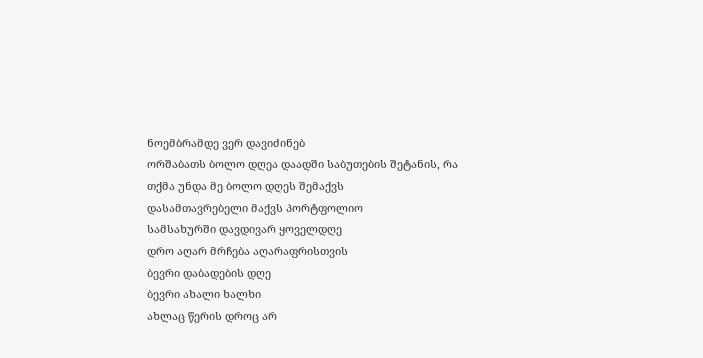ნოემბრამდე ვერ დავიძინებ
ორშაბათს ბოლო დღეა დაადში საბუთების შეტანის, რა თქმა უნდა მე ბოლო დღეს შემაქვს
დასამთავრებელი მაქვს პორტფოლიო
სამსახურში დავდივარ ყოველდღე
დრო აღარ მრჩება აღარაფრისთვის
ბევრი დაბადების დღე
ბევრი ახალი ხალხი
ახლაც წერის დროც არ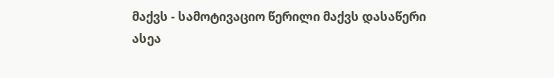მაქვს - სამოტივაციო წერილი მაქვს დასაწერი
ასეა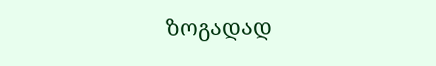ზოგადად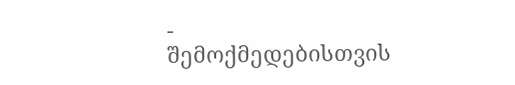- შემოქმედებისთვის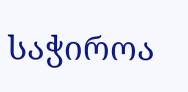საჭიროა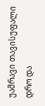უამრავი თავისუფალი დრო და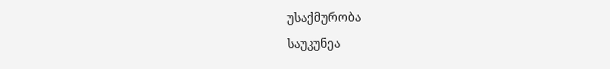უსაქმურობა
საუკუნეა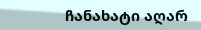ჩანახატი აღარ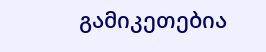გამიკეთებია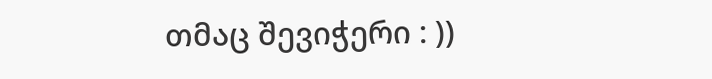თმაც შევიჭერი : ))